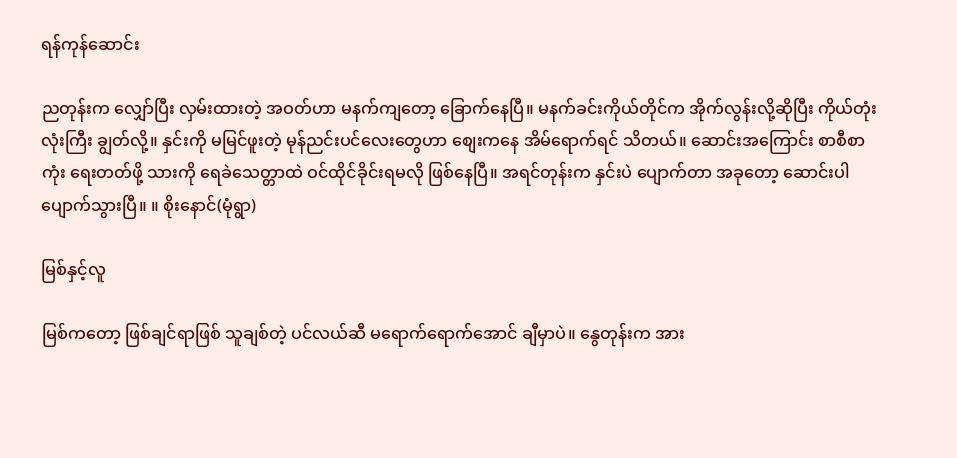ရန်ကုန်ဆောင်း

ညတုန်းက လျှော်ပြီး လှမ်းထားတဲ့ အဝတ်ဟာ မနက်ကျတော့ ခြောက်နေပြီ။ မနက်ခင်းကိုယ်တိုင်က အိုက်လွန်းလို့ဆိုပြီး ကိုယ်တုံးလုံးကြီး ချွတ်လို့။ နှင်းကို မမြင်ဖူးတဲ့ မုန်ညင်းပင်လေးတွေဟာ စျေးကနေ အိမ်ရောက်ရင် သိတယ်။ ဆောင်းအကြောင်း စာစီစာကုံး ရေးတတ်ဖို့ သားကို ရေခဲသေတ္တာထဲ ဝင်ထိုင်ခိုင်းရမလို ဖြစ်နေပြီ။ အရင်တုန်းက နှင်းပဲ ပျောက်တာ အခုတော့ ဆောင်းပါ ပျောက်သွားပြီ။ ။ စိုးနောင်(မုံရွာ)

မြစ်နှင့်လူ

မြစ်ကတော့ ဖြစ်ချင်ရာဖြစ် သူချစ်တဲ့ ပင်လယ်ဆီ မရောက်ရောက်အောင် ချီမှာပဲ။ နွေတုန်းက အား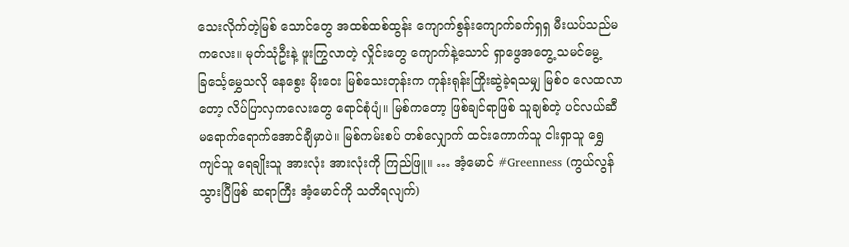သေးလိုက်တဲ့မြစ် သောင်တွေ အထစ်ထစ်ထွန်း ကျောက်စွန်းကျောက်ခက်ရှရှ မီးယပ်သည်မကလေး။ မုတ်သုံဦးနဲ့ ဖူးကြွလာတဲ့ လှိုင်းတွေ ကျောက်နဲ့သောင် ရှာဖွေအတွေ့ သမင်မွေ့ ခြင်္သေ့မွှေသလို နေစွေး မိုးဝေး မြစ်သေးတုန်းက ကုန်းရုန်းကြိုးဆွဲခဲ့ရသမျှ မြစ်ဝ လေထလာတော့ လိပ်ပြာလှကလေးတွေ ရောင်စုံပျံ။ မြစ်ကတော့ ဖြစ်ချင်ရာဖြစ် သူချစ်တဲ့ ပင်လယ်ဆီ မရောက်ရောက်အောင်ချီမှာပဲ။ မြစ်ကမ်းစပ် တစ်လျှောက် ထင်းကောက်သူ ငါးရှာသူ ရွှေကျင်သူ ရေချိုးသူ အားလုံး အားလုံးကို ကြည်ဖြူ။ … အံ့မောင် #Greenness (ကွယ်လွန်သွားပြီဖြစ် ဆရာကြီး အံ့မောင်ကို သတိရလျက်)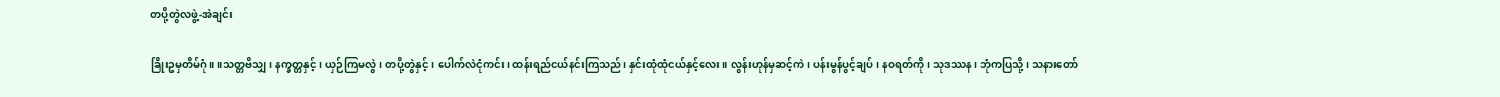တပို့တွဲလဖွဲ့-အဲချင်း

ခြိုးဥမှတိမ်ဂုံ။ ။သတ္တဗိသျှ၊ နက္ခတ္တနှင့်၊ ယှဉ်ကြမလွဲ၊ တပို့တွဲနှင့်၊ ပေါက်လဲငုံကင်း၊ ထန်းရည်ငယ်နင်းကြသည်၊ နှင်းထုံထုံငယ်နှင့်လေး။ လွန်းဟုန်မှဆင့်ကဲ၊ ပန်းမွန်ပွင့်ချပ်၊ နဝရတ်ကို၊ သုဒဿန၊ ဘုံကပြသို့၊ သနားတော်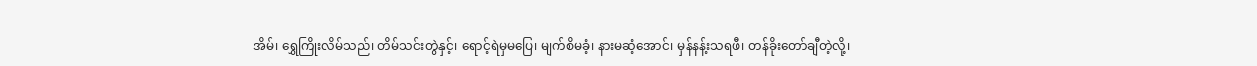အိမ်၊ ရွှေကြိုးလိမ်သည်၊ တိမ်သင်းတွဲနှင့်၊ ရောင့်ရဲမှမပြေ၊ မျက်စိမခံ့၊ နားမဆံ့အောင်၊ မှန်နန့်းသရဖီ၊ တန်ခိုးတော်ချီတဲ့လို့၊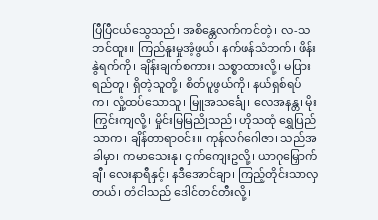ပြီပြီငယ်သွေသည်၊ အစိန္တေလက်ကင်တဲ့၊ လ-သဘင်ထူး။ ကြည်နူးမှုအံ့ဖွယ်၊ နက်ဖန်သံဘက်၊ ဖိန်းနွဲရက်ကို၊ ချိန်းချက်စကား၊ သစ္စာထားလို့၊ မပြားရည်တူ၊ ရှိတဲ့သူတို့၊ စိတ်ပူဖွယ်ကို၊ နယ်ရှစ်ရပ်က၊ လှုံ့ထပ်သောသူ၊ မြူအသင်္ချေ၊ လေအနန္တ၊ မိုးကြွင်းကျလို့၊ မှိုင်းမြမြညိုသည်၊ ဟိုသထုံ ရွှေပြည်သာက၊ ချိန်တာရာဝင်း။ ကုန်လဂ်ဂေါဇာ၊ သည်အခါမှာ၊ ကမာသေးနု၊ ငှက်ကျေးဥလို့၊ ယာဂုမြှောက်ချီ၊ လေးနာရီနှင့်၊ နဒီအောင်ချာ၊ ကြည့်တိုင်းသာလှတယ်၊ တံငါသည် ဒေါင်တင်တီးလို့၊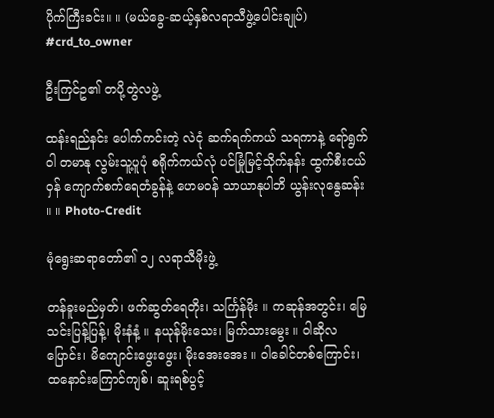ပိုက်ကြီးခင်း။ ။ (မယ်ခွေ-ဆယ့်နှစ်လရာသီဖွဲ့ပေါင်းချုပ်) #crd_to_owner

ဦးကြင်ဥ၏ တပို့တွဲလဖွဲ့

ထန်းရည်နင်း ပေါက်ကင်းတဲ့ လဲငုံ ဆက်ရက်ကယ် သရကာနဲ့ ရော်ရွက်ဝါ တမာနု လွမ်းသူ့ပူပုံ စရိုက်ကယ်လုံ ပင်မြုံမြင့်သိုက်နန်း ထွက်စီးငယ်ဝှန် ကျောက်စက်ရေတံခွန်နဲ့ ဟေမဝန် သာယာနုပါဘိ ယွန်းလုနွေဆန်း ။ ။ Photo-Credit

မုံရွေးဆရာတော်၏ ၁၂ လရာသီမိုးဖွဲ့

တန်ခူးမည်မှတ်၊ ဖက်ဆွတ်ရေတိုး၊ သင်္ကြန်မိုး ။ ကဆုန်အတွင်း၊ မြေသင်းပြန့်ပြန့်၊ မိုးနံနံ့ ။ နယုန်မိုးသေး၊ မြက်သားမွေး ။ ဝါဆိုလပြောင်း၊ မိကျောင်းဖွေးဖွေး၊ မိုးအေးအေး ။ ဝါခေါင်တစ်ကြောင်း၊ ထနောင်းကြောင်ကျစ်၊ ဆူးရစ်ပွင့်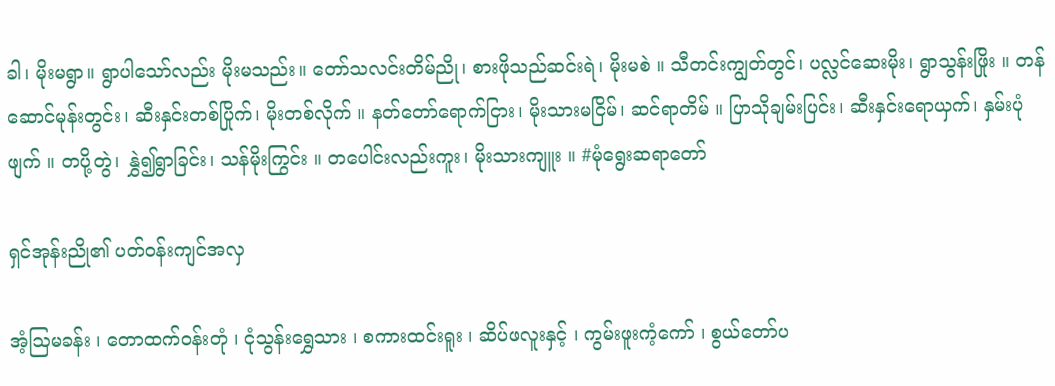ခါ၊ မိုးမရွာ။ ရွာပါသော်လည်း မိုးမသည်း။ တော်သလင်းတိမ်ညို၊ စားဖိုသည်ဆင်းရဲ၊ မိုးမစဲ ။ သီတင်းကျွတ်တွင်၊ ပလ္လင်ဆေးမိုး၊ ရွာသွန်းဖြိုး ။ တန်ဆောင်မုန်းတွင်း၊ ဆီးနှင်းတစ်ပြိုက်၊ မိုးတစ်လိုက် ။ နတ်တော်ရောက်ငြား၊ မိုးသားမငြိမ်၊ ဆင်ရာတိမ် ။ ပြာသိုချမ်းပြင်း၊ ဆီးနှင်းရောယှက်၊ နှမ်းပုံဖျက် ။ တပို့တွဲ၊ နွှဲ၍ရွာခြင်း၊ သန်မိုးကြွင်း ။ တပေါင်းလည်းကူး၊ မိုးသားကျူး ။ #မုံရွေးဆရာတော်

ရှင်အုန်းညို၏ ပတ်ဝန်းကျင်အလှ

အံ့ဩမခန်း ၊ တောထက်ဝန်းတုံ ၊ ငုံသွန်းရွှေသား ၊ စကားထင်းရူး ၊ ဆိပ်ဖလူးနှင့် ၊ ကွမ်းဖူးကံ့ကော် ၊ စွယ်တော်ပ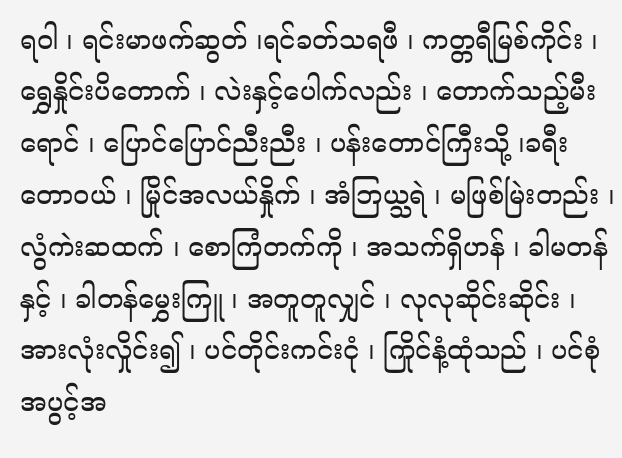ရဝါ ၊ ရင်းမာဖက်ဆွတ် ၊ရင်ခတ်သရဖီ ၊ ကတ္တရီမြစ်ကိုင်း ၊ရွှေနှိုင်းပိတောက် ၊ လဲးနှင့်ပေါက်လည်း ၊ တောက်သည့်မီးရောင် ၊ ပြောင်ပြောင်ညီးညီး ၊ ပန်းတောင်ကြီးသို့ ၊ခရီးတောဝယ် ၊ မြိုင်အလယ်နှိုက် ၊ အံဘြယ္သရဲ ၊ မဖြစ်မြဲးတည်း ၊ လွံကဲးဆထက် ၊ စောကြံတက်ကို ၊ အသက်ရှိဟန် ၊ ခါမတန်နှင့် ၊ ခါတန်မွှေးကြူ ၊ အတူတူလျှင် ၊ လုလုဆိုင်းဆိုင်း ၊အားလုံးလှိုင်း၍ ၊ ပင်တိုင်းကင်းငုံ ၊ ကြိုင်နံ့ထုံသည် ၊ ပင်စုံအပွင့်အ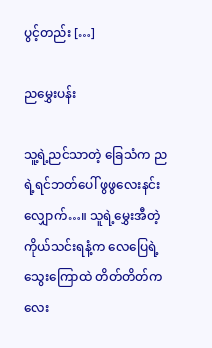ပွင့်တည်း […]

ညမွှေးပန်း

သူ့ရဲ့ညင်သာတဲ့ ခြေသံက ညရဲ့ရင်ဘတ်ပေါ် ဖွဖွလေးနင်းလျှောက်…။ သူရဲ့မွှေးအီတဲ့ ကိုယ်သင်းရနံ့က လေပြေရဲ့သွေးကြောထဲ တိတ်တိတ်ကလေး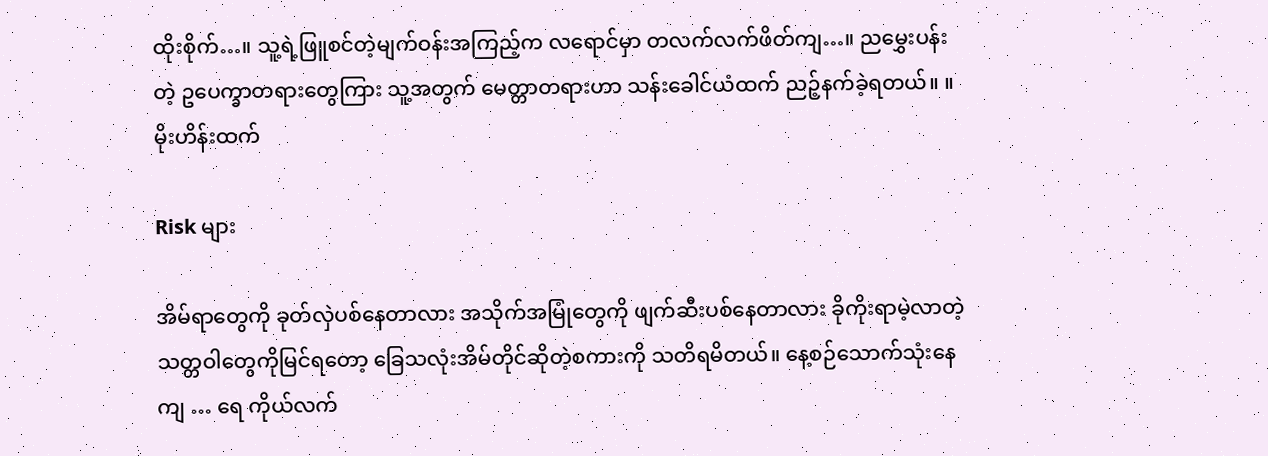ထိုးစိုက်…။ သူ့ရဲ့ဖြူစင်တဲ့မျက်ဝန်းအကြည့်က လရောင်မှာ တလက်လက်ဖိတ်ကျ…။ ညမွှေးပန်း တဲ့ ဥပေက္ခာတရားတွေကြား သူ့အတွက် မေတ္တာတရားဟာ သန်းခေါင်ယံထက် ညဉ့်နက်ခဲ့ရတယ်။ ။ မိုးဟိန်းထက်

Risk များ

အိမ်ရာတွေကို ခုတ်လှဲပစ်နေတာလား အသိုက်အမြုံတွေကို ဖျက်ဆီးပစ်နေတာလား ခိုကိုးရာမဲ့လာတဲ့ သတ္တဝါတွေကိုမြင်ရတော့ ခြေသလုံးအိမ်တိုင်ဆိုတဲ့စကားကို သတိရမိတယ်။ နေ့စဉ်သောက်သုံးနေကျ … ရေ ကိုယ်လက်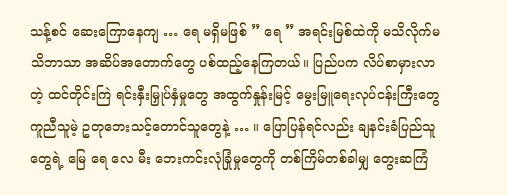သန့်စင် ဆေးကြောနေကျ … ရေ မရှိမဖြစ် ” ရေ ” အရင်းမြစ်ထဲကို မသိလိုက်မသိဘာသာ အဆိပ်အတောက်တွေ ပစ်ထည့်နေကြတယ်။ ပြည်ပက လိပ်စာမှားလာတဲ့ ထင်တိုင်းကြဲ ရင်းနှီးမြှုပ်နှံမှုတွေ အထွက်နှုန်းမြင့် မွေးမြူရေးလုပ်ငန်းကြီးတွေ ကူညီသူမဲ့ ဥတုဘေးသင့်တောင်သူတွေနဲ့ … ။ ပြောပြန်ရင်လည်း ချနင်းခံပြည်သူတွေရဲ့ မြေ ရေ လေ မီး ဘေးကင်းလုံခြုံမှုတွေကို တစ်ကြိမ်တစ်ခါမျှ တွေးဆကြံ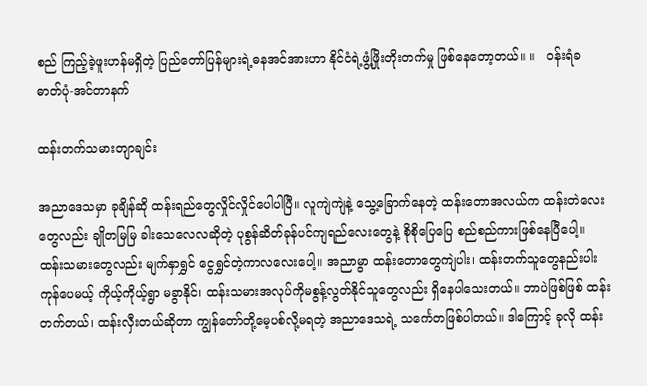စည် ကြည့်ခဲ့ဖူးဟန်မရှိတဲ့ ပြည်တော်ပြန်များရဲ့ဓနအင်အားဟာ နိုင်ငံရဲ့ဖွံ့ဖြိုးတိုးတက်မှု ဖြစ်နေတော့တယ်။ ။   ဝန်းရံခ ဓာတ်ပုံ-အင်တာနက်

ထန်းတက်သမားတျာချင်း

အညာဒေသမှာ ခုချိန်ဆို ထန်းရည်တွေလှိုင်လှိုင်ပေါပါပြီ။ လူကျဲကျဲနဲ့ သွေ့ခြောက်နေတဲ့ ထန်းတောအလယ်က ထန်းတဲလေးတွေလည်း ချိုတမြမြ ခါးသေလေလဆိုတဲ့ ပုစွန်ဆိတ်ခုန်ပင်ကျရည်လေးတွေနဲ့ စိုစိုပြေပြေ စည်စည်ကားဖြစ်နေပြီပေါ့။ ထန်းသမားတွေလည်း မျက်နှာရွှင် ငွေရွှင်တဲ့ကာလလေးပေါ့။ အညာမွာ ထန်းတောတွေကျဲပါး၊ ထန်းတက်သူတွေနည်းပါးကုန်ပေမယ့် ကိုယ့်ကိုယ့်ရွာ မခွာနိုင်၊ ထန်းသမားအလုပ်ကိုမစွန့်လွတ်နိုင်သူတွေလည်း ရှိနေပါသေးတယ်။ ဘာပဲဖြစ်ဖြစ် ထန်းတက်တယ်၊ ထန်းလှီးတယ်ဆိုတာ ကျွန်တော်တို့မေ့ပစ်လို့မရတဲ့ အညာဒေသရဲ့ သင်္ကေတဖြစ်ပါတယ်။ ဒါကြောင့် ခုလို ထန်း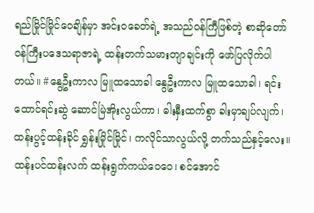ရည်မြိုင်မြိုင်ဝေချိန်မှာ အင်းဝခေတ်ရဲ့ အသည်ဝန်ကြီဖြစ်တဲ့ စာဆိုတော် ဝန်ကြီးပဒေသရာဇာရဲ့ ထန်းတက်သမားတျာချင်းကို ဖော်ပြလိုက်ပါတယ်။ #နွေဦးကာလ မြူထသောခါ နွေဦးကာလ မြူထသောခါ၊ ရင်းထောင်ရင်းဆွဲ ဆောင်မြဲအိုးလွယ်ကာ၊ ဓါးနှီးထက်စွာ ခါးမှာချပ်လျက်၊ ထန်းပွင့်ထန်းခိုင် ရွှန်းမြိုင်မြိုင်၊ ကလိုင်သာလွယ်လို့ တက်သည်နှင့်လေး။ ထန်းပင်ထန်းလက် ထန်းရွက်ကယ်ဝေဝေ၊ စင်အောင်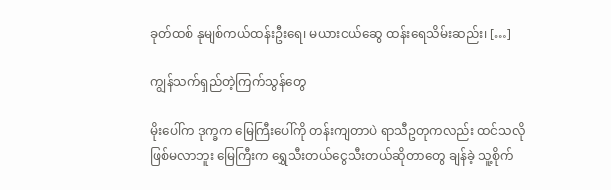ခုတ်ထစ် နုမျစ်ကယ်ထန်းဦးရေ၊ မယားငယ်ဆွေ ထန်းရေသိမ်းဆည်း၊ […]

ကျွန်သက်ရှည်တဲ့ကြက်သွန်တွေ

မိုးပေါ်က ဒုက္ခက မြေကြီးပေါ်ကို တန်းကျတာပဲ ရာသီဥတုကလည်း ထင်သလိုဖြစ်မလာဘူး မြေကြီးက ရွှေသီးတယ်ငွေသီးတယ်ဆိုတာတွေ ချန်ခဲ့ သူ့စိုက်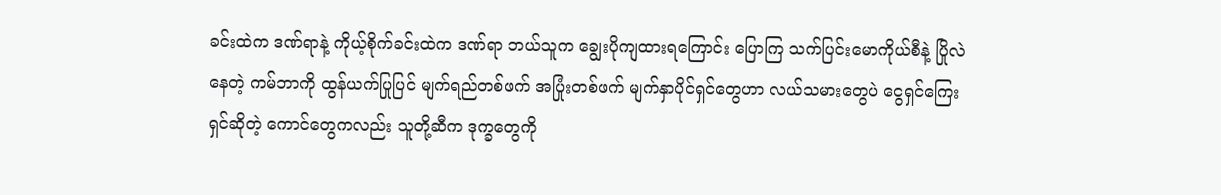ခင်းထဲက ဒဏ်ရာနဲ့ ကိုယ့်စိုက်ခင်းထဲက ဒဏ်ရာ ဘယ်သူက ချွေးပိုကျထားရကြောင်း ပြောကြ သက်ပြင်းမောကိုယ်စီနဲ့ ပြိုလဲနေတဲ့ ကမ်ဘာကို ထွန်ယက်ပြုပြင် မျက်ရည်တစ်ဖက် အပြုံးတစ်ဖက် မျက်နှာပိုင်ရှင်တွေဟာ လယ်သမားတွေပဲ ငွေရှင်ကြေးရှင်ဆိုတဲ့ ကောင်တွေကလည်း သူတို့ဆီက ဒုက္ခတွေကို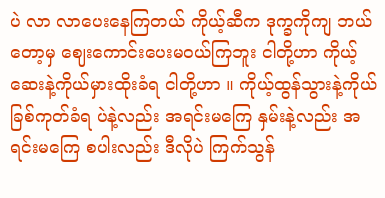ပဲ လာ လာပေးနေကြတယ် ကိုယ့်ဆီက ဒုက္ခကိုကျ ဘယ်တော့မှ ဈေးကောင်းပေးမဝယ်ကြဘူး ငါတို့ဟာ ကိုယ့်ဆေးနဲ့ကိုယ်မှားထိုးခံရ ငါတို့ဟာ ။ ကိုယ့်ထွန်သွားနဲ့ကိုယ် ခြစ်ကုတ်ခံရ ပဲနဲ့လည်း အရင်းမကြေ နှမ်းနဲ့လည်း အရင်းမကြေ စပါးလည်း ဒီလိုပဲ ကြက်သွန်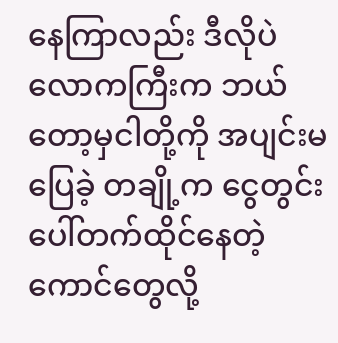နေကြာလည်း ဒီလိုပဲ လောကကြီးက ဘယ်တော့မှငါတို့ကို အပျင်းမပြေခဲ့ တချို့က ငွေတွင်းပေါ်တက်ထိုင်နေတဲ့ကောင်တွေလို့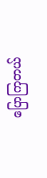ပြောကြတယ်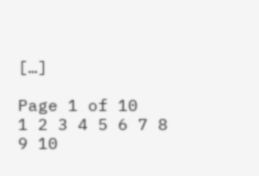[…]

Page 1 of 10
1 2 3 4 5 6 7 8 9 10